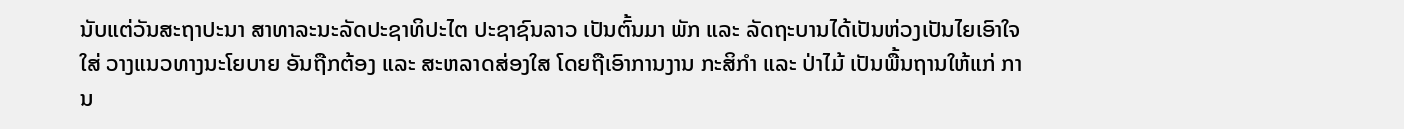ນັບແຕ່ວັນສະຖາປະນາ ສາທາລະນະລັດປະຊາທິປະໄຕ ປະຊາຊົນລາວ ເປັນຕົ້ນມາ ພັກ ແລະ ລັດຖະບານໄດ້ເປັນຫ່ວງເປັນໄຍເອົາໃຈໃສ່ ວາງແນວທາງນະໂຍບາຍ ອັນຖືກຕ້ອງ ແລະ ສະຫລາດສ່ອງໃສ ໂດຍຖືເອົາການງານ ກະສິກຳ ແລະ ປ່າໄມ້ ເປັນພື້ນຖານໃຫ້ແກ່ ການ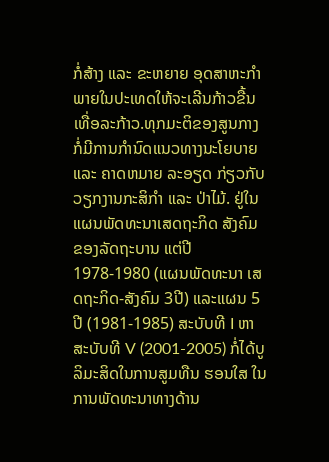ກໍ່ສ້າງ ແລະ ຂະຫຍາຍ ອຸດສາຫະກຳພາຍໃນປະເທດໃຫ້ຈະເລີນກ້າວຂື້ນເທື່ອລະກ້າວ.ທຸກມະຕິຂອງສູນກາງກໍ່ມີການກຳນົດແນວທາງນະໂຍບາຍ ແລະ ຄາດຫມາຍ ລະອຽດ ກ່ຽວກັບ ວຽກງານກະສິກຳ ແລະ ປ່າໄມ້. ຢູ່ໃນແຜນພັດທະນາເສດຖະກິດ ສັງຄົມ ຂອງລັດຖະບານ ແຕ່ປີ 1978-1980 (ແຜນພັດທະນາ ເສດຖະກິດ-ສັງຄົມ 3ປີ) ແລະແຜນ 5 ປີ (1981-1985) ສະບັບທີ I ຫາສະບັບທີ V (2001-2005) ກໍ່ໄດ້ບູລິມະສິດໃນການສູມທືນ ຮອນໃສ ໃນການພັດທະນາທາງດ້ານ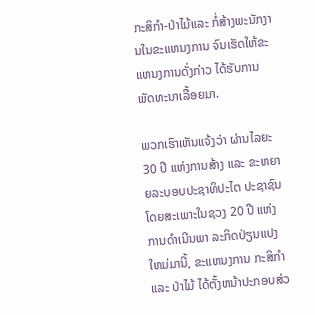ກະສິກຳ-ປ່າໄມ້ແລະ ກໍ່ສ້າງພະນັກງານໃນຂະແຫນງການ ຈົນເຮັດໃຫ້ຂະແຫນງການດັ່ງກ່າວ ໄດ້ຮັບການພັດທະນາເລື້ອຍມາ.

ພວກເຮົາເຫັນແຈ້ງວ່າ ຜ່ານໄລຍະ 30 ປີ ແຫ່ງການສ້າງ ແລະ ຂະຫຍາຍລະບອບປະຊາທິປະໄຕ ປະຊາຊົນໂດຍສະເພາະໃນຊວງ 20 ປີ ແຫ່ງການດຳເນີນພາ ລະກິດປ່ຽນແປງໃຫມ່ມານີ້, ຂະແຫນງການ ກະສິກຳ ແລະ ປ່າໄມ້ ໄດ້ຕັ້ງຫນ້າປະກອບສ່ວ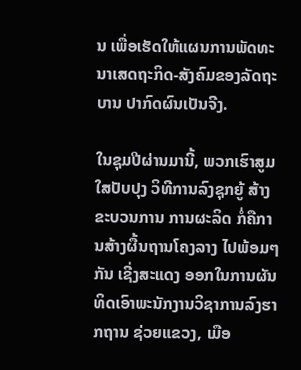ນ ເພື່ອເຮັດໃຫ້ແຜນການພັດທະນາເສດຖະກິດ-ສັງຄົມຂອງລັດຖະບານ ປາກົດຜົນເປັນຈີງ.

ໃນຊຸມປີຜ່ານມານີ້, ພວກເຮົາສູມໃສປັບປຸງ ວິທີການລົງຊຸກຍູ້ ສ້າງຂະບວນການ ການຜະລິດ ກໍ່ຄືການສ້າງຜື້ນຖານໂຄງລາງ ໄປພ້ອມໆ ກັນ ເຊີ່ງສະແດງ ອອກໃນການຜັນທິດເອົາພະນັກງານວິຊາການລົງຮາກຖານ ຊ່ວຍແຂວງ, ເມືອ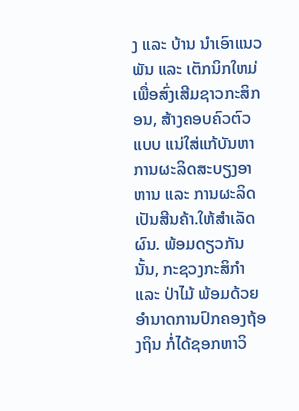ງ ແລະ ບ້ານ ນຳເອົາແນວພັນ ແລະ ເຕັກນິກໃຫມ່ ເພື່ອສົ່ງເສີມຊາວກະສິກອນ, ສ້າງຄອບຄົວຕົວ ແບບ ແນ່ໃສ່ແກ້ບັນຫາການຜະລິດສະບຽງອາຫານ ແລະ ການຜະລິດເປັນສີນຄ້າ.ໃຫ້ສຳເລັດຜົນ. ພ້ອມດຽວກັນນັ້ນ, ກະຊວງກະສິກຳ ແລະ ປ່າໄມ້ ພ້ອມດ້ວຍອຳນາດການປົກຄອງຖ້ອງຖິນ ກໍ່ໄດ້ຊອກຫາວິ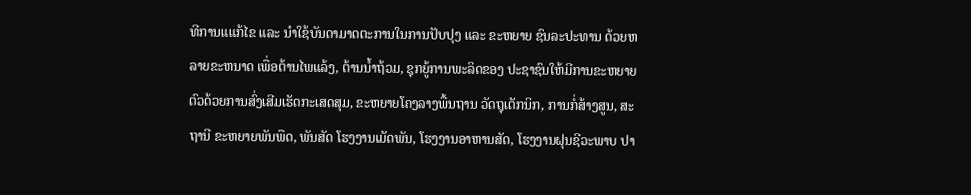ທີການແແກ້ໄຂ ແລະ ນຳໃຊ້ບັນດາມາດຕະການໃນການປັບປຸງ ແລະ ຂະຫຍາຍ ຊົນລະປະທານ ດ້ວຍຫລາຍຂະຫນາດ ເພື່ອຕ້ານໄພແລ້ງ, ຕ້ານນ້ຳຖ້ວມ, ຊຸກຍູ້ການພະລິດຂອງ ປະຊາຊົນໃຫ້ມີການຂະຫຍາຍຕົວດ້ວຍການສົ່ງເສີມເຮັດກະເສດສຸມ, ຂະຫຍາຍໂຄງລາງພື້ນຖານ ວັດຖຸເຕັກນິກ, ການກໍ່ສ້າງສູນ, ສະຖານີ ຂະຫຍາຍພັນພືດ, ພັນສັດ ໂຮງງານເມັດພັນ, ໂຮງງານອາຫານສັດ, ໂຮງງານຝຸນຊີວະພາບ ປາ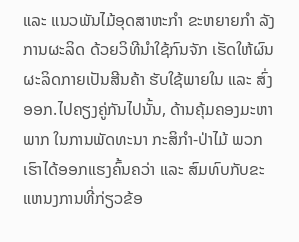ແລະ ແນວພັນໄມ້ອຸດສາຫະກຳ ຂະຫຍາຍກຳ ລັງການຜະລິດ ດ້ວຍວິທີນຳໃຊ້ກົນຈັກ ເຮັດໃຫ້ຜົນຜະລິດກາຍເປັນສີນຄ້າ ຮັບໃຊ້ພາຍໃນ ແລະ ສົ່ງອອກ.ໄປຄຽງຄູ່ກັນໄປນັ້ນ, ດ້ານຄຸ້ມຄອງມະຫາພາກ ໃນການພັດທະນາ ກະສິກຳ-ປ່າໄມ້ ພວກເຮົາໄດ້ອອກແຮງຄົ້ນຄວ່າ ແລະ ສົມທົບກັບຂະແຫນງການທີ່ກ່ຽວຂ້ອ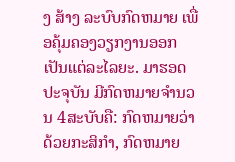ງ ສ້າງ ລະບົບກົດຫມາຍ ເພື່ອຄຸ້ມຄອງວຽກງານອອກເປັນແຕ່ລະໄລຍະ. ມາຮອດປະຈຸບັນ ມີກົດຫມາຍຈຳນວນ 4ສະບັບຄື: ກົດຫມາຍວ່າດ້ວຍກະສິກຳ, ກົດຫມາຍ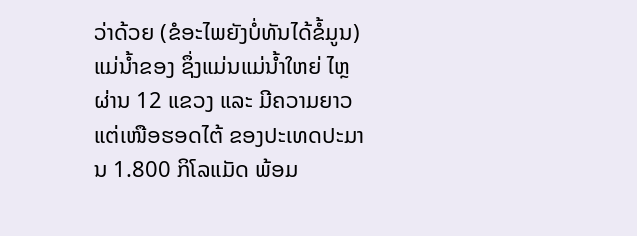ວ່າດ້ວຍ (ຂໍອະໄພຍັງບໍ່ທັນໄດ້ຂໍ້ມູນ) ແມ່ນ້ຳຂອງ ຊຶ່ງແມ່ນແມ່ນ້ຳໃຫຍ່ ໄຫຼຜ່ານ 12 ແຂວງ ແລະ ມີຄວາມຍາວ ແຕ່ເໜືອຮອດໄຕ້ ຂອງປະເທດປະມານ 1.800 ກິໂລແມັດ ພ້ອມ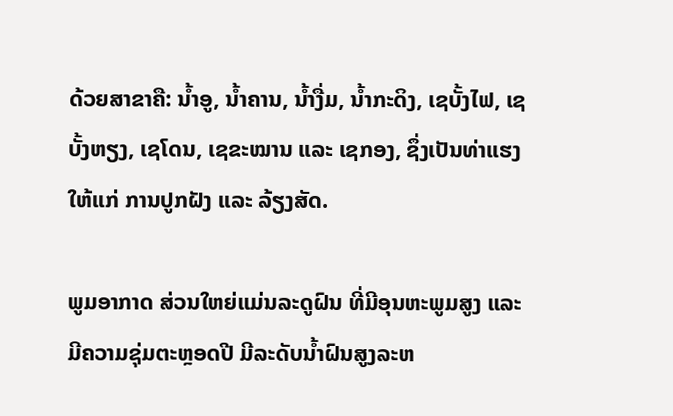ດ້ວຍສາຂາຄື: ນ້ຳອູ, ນ້ຳຄານ, ນ້ຳງື່ມ, ນ້ຳກະດິງ, ເຊບັ້ງໄຟ, ເຊບັ້ງຫຽງ, ເຊໂດນ, ເຊຂະໝານ ແລະ ເຊກອງ, ຊຶ່ງເປັນທ່າແຮງ ໃຫ້ແກ່ ການປູກຝັງ ແລະ ລ້ຽງສັດ.

ພູມອາກາດ ສ່ວນໃຫຍ່ແມ່ນລະດູຝົນ ທີ່ມີອຸນຫະພູມສູງ ແລະ ມີຄວາມຊຸ່ມຕະຫຼອດປີ ມີລະດັບນ້ຳຝົນສູງລະຫ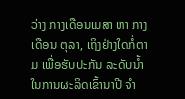ວ່າງ ກາງເດືອນເມສາ ຫາ ກາງເດືອນ ຕຸລາ, ເຖິງຢ່າງໃດກໍ່ຕາມ ເພື່ອຮັບປະກັນ ລະດັບນ້ຳໃນການຜະລິດເຂົ້ານາປີ ຈຳ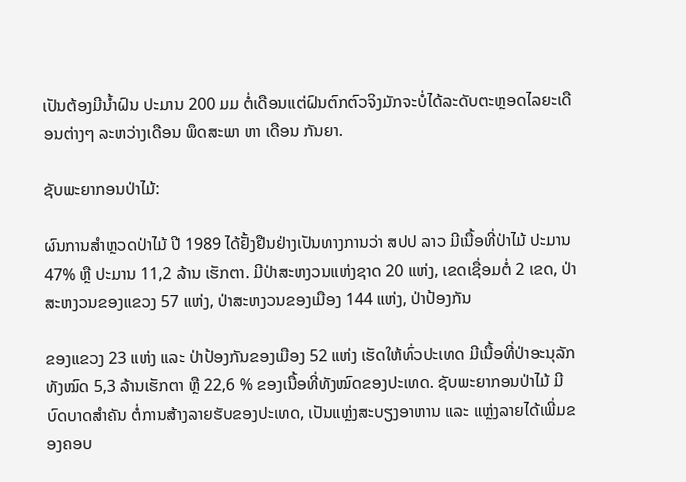ເປັນຕ້ອງມີນ້ຳຝົນ ປະມານ 200 ມມ ຕໍ່ເດືອນແຕ່ຝົນຕົກຕົວຈິງມັກຈະບໍ່ໄດ້ລະດັບຕະຫຼອດໄລຍະເດືອນຕ່າງໆ ລະຫວ່າງເດືອນ ພຶດສະພາ ຫາ ເດືອນ ກັນຍາ.

ຊັບພະຍາກອນປ່າໄມ້:

ຜົນການສຳຫຼວດປ່າໄມ້ ປີ 1989 ໄດ້ຢັ້ງຢືນຢ່າງເປັນທາງການວ່າ ສປປ ລາວ ມີເນື້ອທີ່ປ່າໄມ້ ປະມານ 47% ຫຼື ປະມານ 11,2 ລ້ານ ເຮັກຕາ. ມີປ່າສະຫງວນແຫ່ງຊາດ 20 ແຫ່ງ, ເຂດເຊື່ອມຕໍ່ 2 ເຂດ, ປ່າສະຫງວນຂອງແຂວງ 57 ແຫ່ງ, ປ່າສະຫງວນຂອງເມືອງ 144 ແຫ່ງ, ປ່າປ້ອງກັນ

ຂອງແຂວງ 23 ແຫ່ງ ແລະ ປ່າປ້ອງກັນຂອງເມືອງ 52 ແຫ່ງ ເຮັດໃຫ້ທົ່ວປະເທດ ມີເນື້ອທີ່ປ່າອະນຸລັກ ທັງໝົດ 5,3 ລ້ານເຮັກຕາ ຫຼື 22,6 % ຂອງເນື້ອທີ່ທັງໝົດຂອງປະເທດ. ຊັບພະຍາກອນປ່າໄມ້ ມີບົດບາດສຳຄັນ ຕໍ່ການສ້າງລາຍຮັບຂອງປະເທດ, ເປັນແຫຼ່ງສະບຽງອາຫານ ແລະ ແຫຼ່ງລາຍໄດ້ເພີ່ມຂອງຄອບ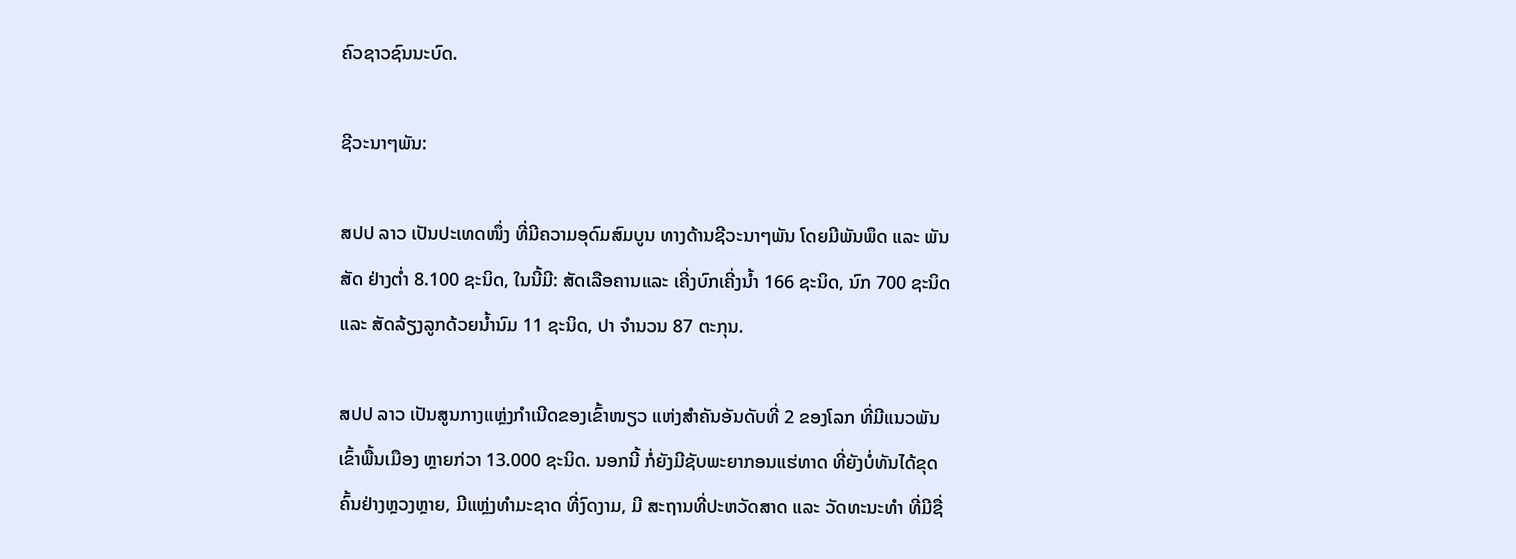ຄົວຊາວຊົນນະບົດ.

ຊີວະນາໆພັນ:

ສປປ ລາວ ເປັນປະເທດໜຶ່ງ ທີ່ມີຄວາມອຸດົມສົມບູນ ທາງດ້ານຊີວະນາໆພັນ ໂດຍມີພັນພຶດ ແລະ ພັນສັດ ຢ່າງຕ່ຳ 8.100 ຊະນິດ, ໃນນີ້ມີ: ສັດເລືອຄານແລະ ເຄີ່ງບົກເຄີ່ງນ້ຳ 166 ຊະນິດ, ນົກ 700 ຊະນິດ ແລະ ສັດລ້ຽງລູກດ້ວຍນ້ຳນົມ 11 ຊະນິດ, ປາ ຈຳນວນ 87 ຕະກຸນ.

ສປປ ລາວ ເປັນສູນກາງແຫຼ່ງກຳເນີດຂອງເຂົ້າໜຽວ ແຫ່ງສຳຄັນອັນດັບທີ່ 2 ຂອງໂລກ ທີ່ມີແນວພັນເຂົ້າພື້ນເມືອງ ຫຼາຍກ່ວາ 13.000 ຊະນິດ. ນອກນີ້ ກໍ່ຍັງມີຊັບພະຍາກອນແຮ່ທາດ ທີ່ຍັງບໍ່ທັນໄດ້ຂຸດຄົ້ນຢ່າງຫຼວງຫຼາຍ, ມີແຫຼ່ງທຳມະຊາດ ທີ່ງົດງາມ, ມີ ສະຖານທີ່ປະຫວັດສາດ ແລະ ວັດທະນະທຳ ທີ່ມີຊື່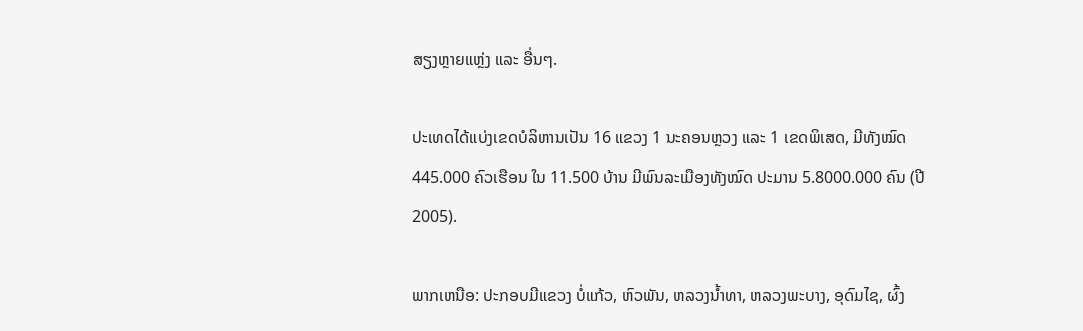ສຽງຫຼາຍແຫຼ່ງ ແລະ ອື່ນໆ.

ປະເທດໄດ້ແບ່ງເຂດບໍລິຫານເປັນ 16 ແຂວງ 1 ນະຄອນຫຼວງ ແລະ 1 ເຂດພິເສດ, ມີທັງໝົດ 445.000 ຄົວເຮືອນ ໃນ 11.500 ບ້ານ ມີພົນລະເມືອງທັງໝົດ ປະມານ 5.8000.000 ຄົນ (ປີ 2005).

ພາກເຫນືອ: ປະກອບມີແຂວງ ບໍ່ແກ້ວ, ຫົວພັນ, ຫລວງນ້ຳທາ, ຫລວງພະບາງ, ອຸດົມໄຊ, ຜົ້ງ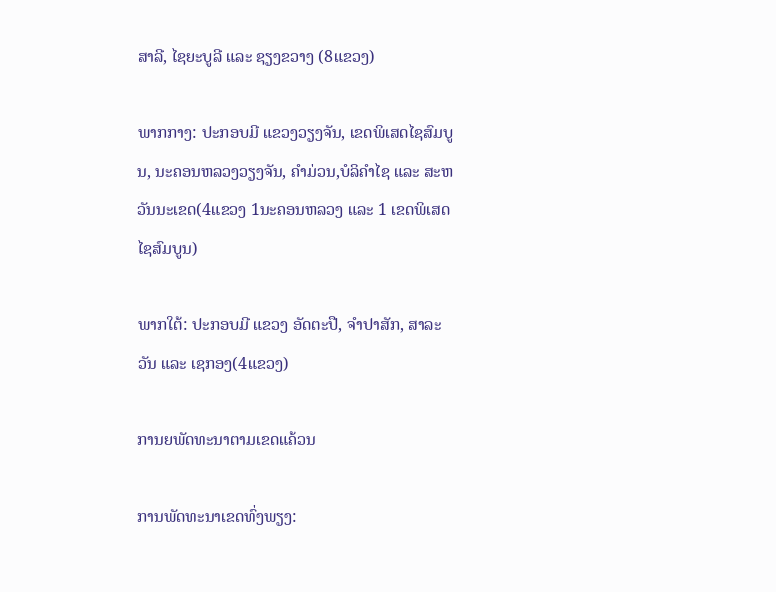ສາລີ, ໄຊຍະບູລີ ແລະ ຊຽງຂວາງ (8ແຂວງ)

ພາກກາງ: ປະກອບມີ ແຂວງວຽງຈັນ, ເຂດພິເສດໄຊສົມບູນ, ນະຄອນຫລວງວຽງຈັນ, ຄຳມ່ວນ,ບໍລິຄຳໄຊ ແລະ ສະຫວັນນະເຂດ(4ແຂວງ 1ນະຄອນຫລວງ ແລະ 1 ເຂດພິເສດໄຊສົມບູນ)

ພາກໃຕ້: ປະກອບມີ ແຂວງ ອັດຕະປື, ຈຳປາສັກ, ສາລະວັນ ແລະ ເຊກອງ(4ແຂວງ)

ການຍພັດທະນາຕາມເຂດແຄ້ວນ

ການພັດທະນາເຂດທົ່ງພຽງ: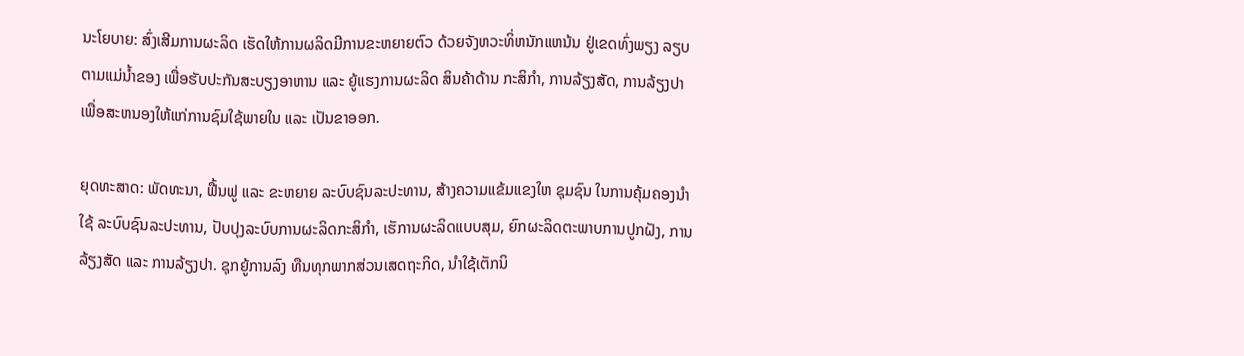ນະໂຍບາຍ: ສົ່ງເສີມການຜະລິດ ເຮັດໃຫ້ການຜລິດມີການຂະຫຍາຍຕົວ ດ້ວຍຈັງຫວະທິ່ຫນັກແຫນ້ນ ຢູ່ເຂດທົ່ງພຽງ ລຽບຕາມແມ່ນ້ຳຂອງ ເພື່ອຮັບປະກັນສະບຽງອາຫານ ແລະ ຍູ້ແຮງການຜະລິດ ສິນຄ້າດ້ານ ກະສິກຳ, ການລ້ຽງສັດ, ການລ້ຽງປາ ເພື່ອສະຫນອງໃຫ້ແກ່ການຊົມໃຊ້ພາຍໃນ ແລະ ເປັນຂາອອກ.

ຍຸດທະສາດ: ພັດທະນາ, ຟື້ນຟູ ແລະ ຂະຫຍາຍ ລະບົບຊົນລະປະທານ, ສ້າງຄວາມແຂ້ມແຂງໃຫ ຊຸມຊົນ ໃນການຄຸ້ມຄອງນຳໃຊ້ ລະບົບຊົນລະປະທານ, ປັບປຸງລະບົບການຜະລິດກະສິກຳ, ເຮັການຜະລິດແບບສຸມ, ຍົກຜະລິດຕະພາບການປູກຝັງ, ການລ້ຽງສັດ ແລະ ການລ້ຽງປາ. ຊຸກຍູ້ການລົງ ທືນທຸກພາກສ່ວນເສດຖະກິດ, ນຳໃຊ້ເຕັກນິ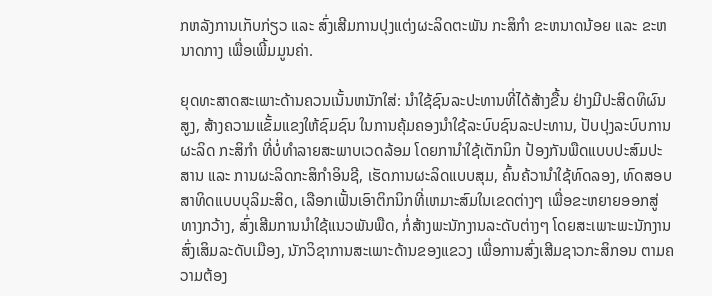ກຫລັງການເກັບກ່ຽວ ແລະ ສົ່ງເສີມການປຸງແຕ່ງຜະລິດຕະພັນ ກະສິກຳ ຂະຫນາດນ້ອຍ ແລະ ຂະຫນາດກາງ ເພື່ອເພີ້ມມູນຄ່າ.

ຍຸດທະສາດສະເພາະດ້ານຄວນເນັ້ນຫນັກໃສ່: ນຳໃຊ້ຊົນລະປະທານທີ່ໄດ້ສ້າງຂື້ນ ຢ່າງມີປະສິດທິຜົນ ສູງ, ສ້າງຄວາມແຂັ້ມແຂງໃຫ້ຊົມຊົນ ໃນການຄຸ້ມຄອງນຳໃຊ້ລະບົບຊົນລະປະທານ, ປັບປຸງລະບົບການຜະລິດ ກະສິກຳ ທີ່ບໍ່ທຳລາຍສະພາບເວດລ້ອມ ໂດຍການຳໃຊ້ເຕັກນິກ ປ້ອງກັນພືດແບບປະສົມປະສານ ແລະ ການຜະລິດກະສິກຳອິນຊີ, ເຮັດການຜະລິດແບບສຸມ, ຄົ້ນຄ້ວານຳໃຊ້ທົດລອງ, ທົດສອບສາທິດແບບບຸລິມະສິດ, ເລືອກເຟັ້ນເອົາຕິກນິກທີ່ເຫມາະສົມໃນເຂດຕ່າງໆ ເພື່ອຂະຫຍາຍອອກສູ່ ທາງກວ້າງ, ສົ່ງເສີມການນຳໃຊ້ແນວພັນພືດ, ກໍ່ສ້າງພະນັກງານລະດັບຕ່າງໆ ໂດຍສະເພາະພະນັກງານ ສົ່ງເສິມລະດັບເມືອງ, ນັກວິຊາການສະເພາະດ້ານຂອງແຂວງ ເພື່ອການສົ່ງເສີມຊາວກະສິກອນ ຕາມຄວາມຕ້ອງ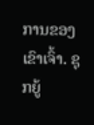ການຂອງເຂົາເຈົ້າ. ຊຸກຍູ້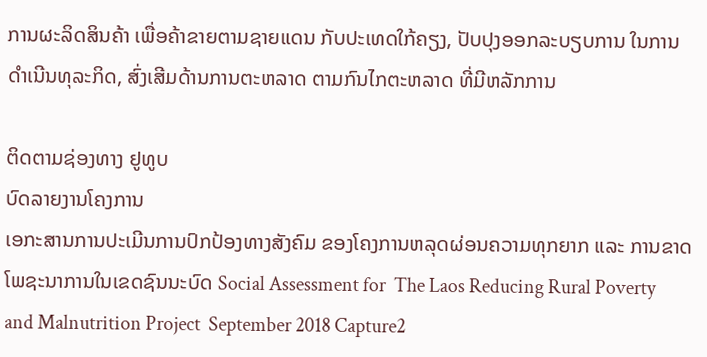ການຜະລິດສິນຄ້າ ເພື່ອຄ້າຂາຍຕາມຊາຍແດນ ກັບປະເທດໃກ້ຄຽງ, ປັບປຸງອອກລະບຽບການ ໃນການດຳເນີນທຸລະກິດ, ສົ່ງເສີມດ້ານການຕະຫລາດ ຕາມກົນໄກຕະຫລາດ ທີ່ມີຫລັກການ

ຕິດຕາມຊ່ອງທາງ ຢູທູບ
ບົດລາຍງານໂຄງການ
ເອກະສານການປະເມີນການປົກປ້ອງທາງສັງຄົມ ຂອງໂຄງການຫລຸດຜ່ອນຄວາມທຸກຍາກ ແລະ ການຂາດໂພຊະນາການໃນເຂດຊົນນະບົດ Social Assessment for  The Laos Reducing Rural Poverty and Malnutrition Project  September 2018 Capture2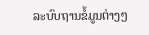ລະບົບຖານຂໍ້ມູນຕ່າງໆ